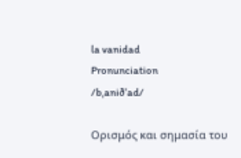la vanidad
Pronunciation
/bˌaniðˈad/

Ορισμός και σημασία του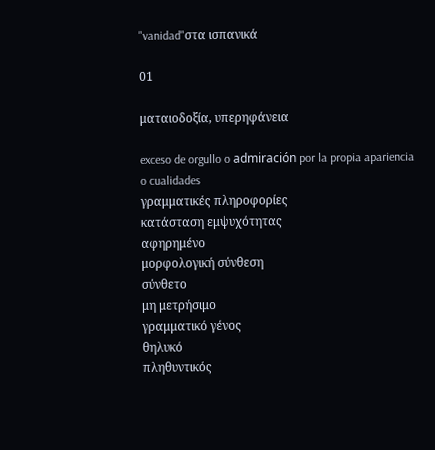"vanidad"στα ισπανικά

01

ματαιοδοξία, υπερηφάνεια

exceso de orgullo o admiración por la propia apariencia o cualidades
γραμματικές πληροφορίες
κατάσταση εμψυχότητας
αφηρημένο
μορφολογική σύνθεση
σύνθετο
μη μετρήσιμο
γραμματικό γένος
θηλυκό
πληθυντικός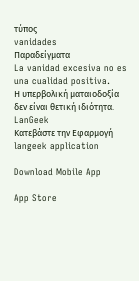τύπος
vanidades
Παραδείγματα
La vanidad excesiva no es una cualidad positiva.
Η υπερβολική ματαιοδοξία δεν είναι θετική ιδιότητα.
LanGeek
Κατεβάστε την Εφαρμογή
langeek application

Download Mobile App

App Store